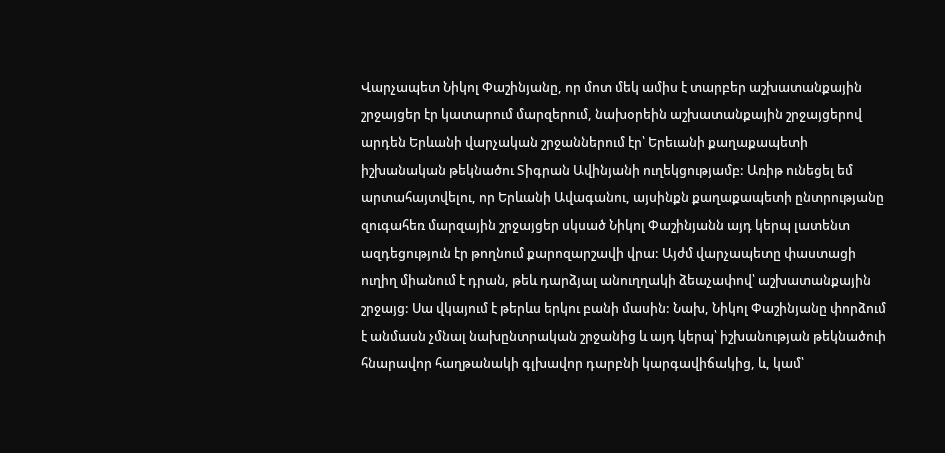Վարչապետ Նիկոլ Փաշինյանը, որ մոտ մեկ ամիս է տարբեր աշխատանքային շրջայցեր էր կատարում մարզերում, նախօրեին աշխատանքային շրջայցերով արդեն Երևանի վարչական շրջաններում էր՝ Երեւանի քաղաքապետի իշխանական թեկնածու Տիգրան Ավինյանի ուղեկցությամբ: Առիթ ունեցել եմ արտահայտվելու, որ Երևանի Ավագանու, այսինքն քաղաքապետի ընտրությանը զուգահեռ մարզային շրջայցեր սկսած Նիկոլ Փաշինյանն այդ կերպ լատենտ ազդեցություն էր թողնում քարոզարշավի վրա: Այժմ վարչապետը փաստացի ուղիղ միանում է դրան, թեև դարձյալ անուղղակի ձեաչափով՝ աշխատանքային շրջայց: Սա վկայում է թերևս երկու բանի մասին: Նախ, Նիկոլ Փաշինյանը փորձում է անմասն չմնալ նախընտրական շրջանից և այդ կերպ՝ իշխանության թեկնածուի հնարավոր հաղթանակի գլխավոր դարբնի կարգավիճակից, և, կամ՝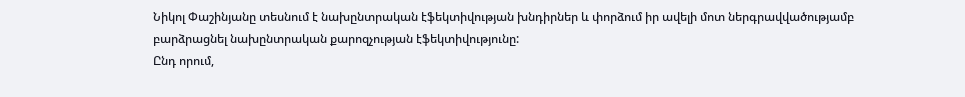Նիկոլ Փաշինյանը տեսնում է նախընտրական էֆեկտիվության խնդիրներ և փորձում իր ավելի մոտ ներգրավվածությամբ բարձրացնել նախընտրական քարոզչության էֆեկտիվությունը:
Ընդ որում,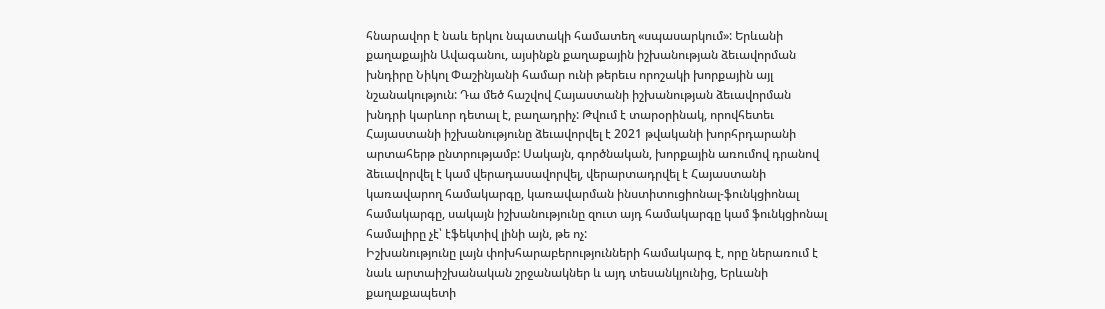հնարավոր է նաև երկու նպատակի համատեղ «սպասարկում»: Երևանի քաղաքային Ավագանու, այսինքն քաղաքային իշխանության ձեւավորման խնդիրը Նիկոլ Փաշինյանի համար ունի թերեւս որոշակի խորքային այլ նշանակություն: Դա մեծ հաշվով Հայաստանի իշխանության ձեւավորման խնդրի կարևոր դետալ է, բաղադրիչ: Թվում է տարօրինակ, որովհետեւ Հայաստանի իշխանությունը ձեւավորվել է 2021 թվականի խորհրդարանի արտահերթ ընտրությամբ: Սակայն, գործնական, խորքային առումով դրանով ձեւավորվել է կամ վերադասավորվել, վերարտադրվել է Հայաստանի կառավարող համակարգը, կառավարման ինստիտուցիոնալ-ֆունկցիոնալ համակարգը, սակայն իշխանությունը զուտ այդ համակարգը կամ ֆունկցիոնալ համալիրը չէ՝ էֆեկտիվ լինի այն, թե ոչ:
Իշխանությունը լայն փոխհարաբերությունների համակարգ է, որը ներառում է նաև արտաիշխանական շրջանակներ և այդ տեսանկյունից, Երևանի քաղաքապետի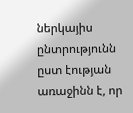ներկայիս ընտրությունն ըստ էության առաջինն է, որ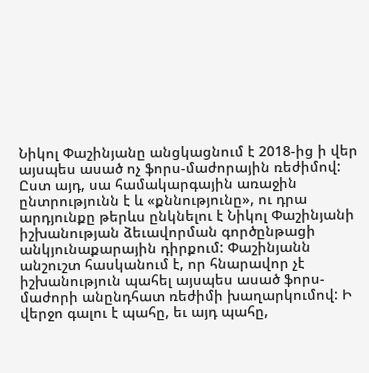Նիկոլ Փաշինյանը անցկացնում է 2018-ից ի վեր այսպես ասած ոչ ֆորս-մաժորային ռեժիմով: Ըստ այդ, սա համակարգային առաջին ընտրությունն է և «քննությունը», ու դրա արդյունքը թերևս ընկնելու է Նիկոլ Փաշինյանի իշխանության ձեւավորման գործընթացի անկյունաքարային դիրքում: Փաշինյանն անշուշտ հասկանում է, որ հնարավոր չէ իշխանություն պահել այսպես ասած ֆորս-մաժորի անընդհատ ռեժիմի խաղարկումով: Ի վերջո գալու է պահը, եւ այդ պահը,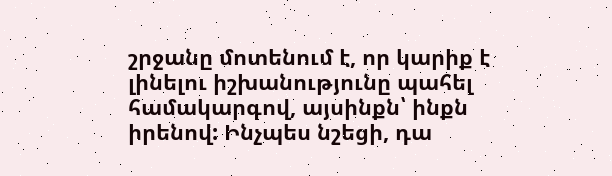շրջանը մոտենում է, որ կարիք է լինելու իշխանությունը պահել համակարգով, այսինքն՝ ինքն իրենով: Ինչպես նշեցի, դա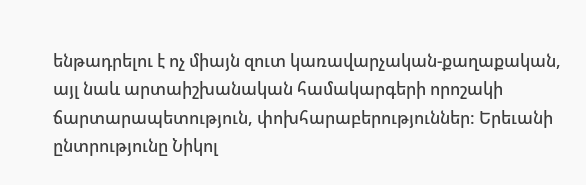ենթադրելու է ոչ միայն զուտ կառավարչական-քաղաքական, այլ նաև արտաիշխանական համակարգերի որոշակի ճարտարապետություն, փոխհարաբերություններ: Երեւանի ընտրությունը Նիկոլ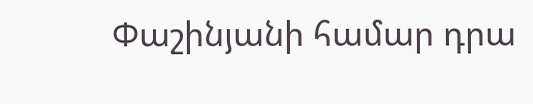Փաշինյանի համար դրա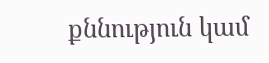քննություն կամ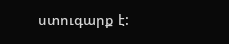ստուգարք է: